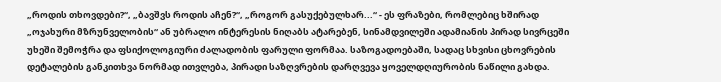„როდის თხოვდები?“, „ბავშვს როდის აჩენ?“, „როგორ გასუქებულხარ...“ - ეს ფრაზები, რომლებიც ხშირად „ოჯახური მზრუნველობის“ ან უბრალო ინტერესის ნიღაბს ატარებენ, სინამდვილეში ადამიანის პირად სივრცეში უხეში შემოჭრა და ფსიქოლოგიური ძალადობის ფარული ფორმაა. საზოგადოებაში, სადაც სხვისი ცხოვრების დეტალების განკითხვა ნორმად ითვლება, პირადი საზღვრების დარღვევა ყოველდღიურობის ნაწილი გახდა.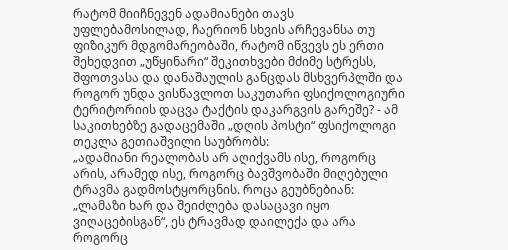რატომ მიიჩნევენ ადამიანები თავს უფლებამოსილად, ჩაერიონ სხვის არჩევანსა თუ ფიზიკურ მდგომარეობაში, რატომ იწვევს ეს ერთი შეხედვით „უწყინარი“ შეკითხვები მძიმე სტრესს, შფოთვასა და დანაშაულის განცდას მსხვერპლში და როგორ უნდა ვისწავლოთ საკუთარი ფსიქოლოგიური ტერიტორიის დაცვა ტაქტის დაკარგვის გარეშე? - ამ საკითხებზე გადაცემაში „დღის პოსტი“ ფსიქოლოგი თეკლა გეთიაშვილი საუბრობს:
„ადამიანი რეალობას არ აღიქვამს ისე, როგორც არის, არამედ ისე, როგორც ბავშვობაში მიღებული ტრავმა გადმოსტყორცნის. როცა გეუბნებიან: „ლამაზი ხარ და შეიძლება დასაცავი იყო ვიღაცებისგან“, ეს ტრავმად დაილექა და არა როგორც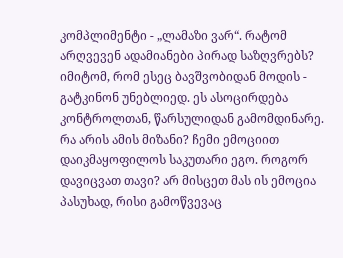კომპლიმენტი - „ლამაზი ვარ“. რატომ არღვევენ ადამიანები პირად საზღვრებს? იმიტომ, რომ ესეც ბავშვობიდან მოდის - გატკინონ უნებლიედ. ეს ასოცირდება კონტროლთან, წარსულიდან გამომდინარე. რა არის ამის მიზანი? ჩემი ემოციით დაიკმაყოფილოს საკუთარი ეგო. როგორ დავიცვათ თავი? არ მისცეთ მას ის ემოცია პასუხად, რისი გამოწვევაც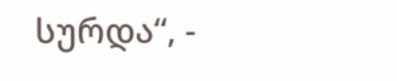სურდა“, -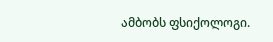ამბობს ფსიქოლოგი.